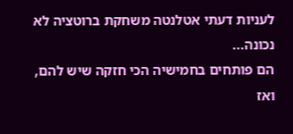לעניות דעתי אטלנטה משחקת ברוטציה לא נכונה...
הם פותחים בחמישיה הכי חזקה שיש להם, ואז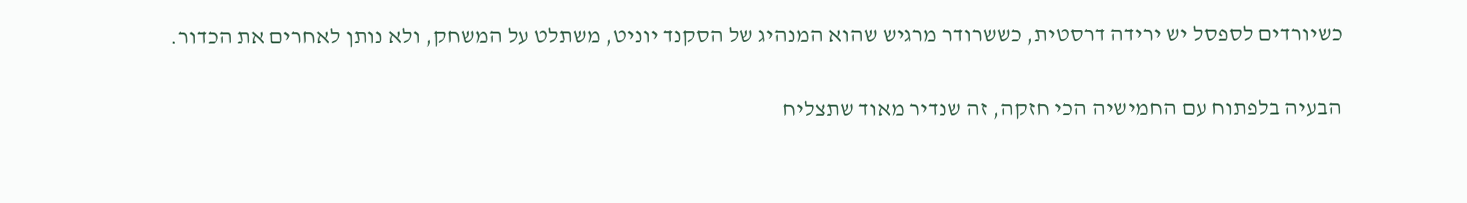כשיורדים לספסל יש ירידה דרסטית, כששרודר מרגיש שהוא המנהיג של הסקנד יוניט, משתלט על המשחק, ולא נותן לאחרים את הכדור.

הבעיה בלפתוח עם החמישיה הכי חזקה, זה שנדיר מאוד שתצליח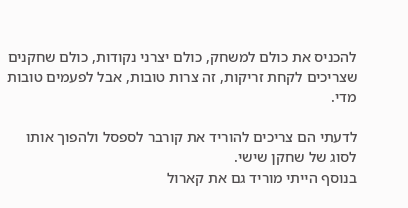להכניס את כולם למשחק, כולם יצרני נקודות, כולם שחקנים שצריכים לקחת זריקות, זה צרות טובות, אבל לפעמים טובות מדי.

לדעתי הם צריכים להוריד את קורבר לספסל ולהפוך אותו לסוג של שחקן שישי.
בנוסף הייתי מוריד גם את קארול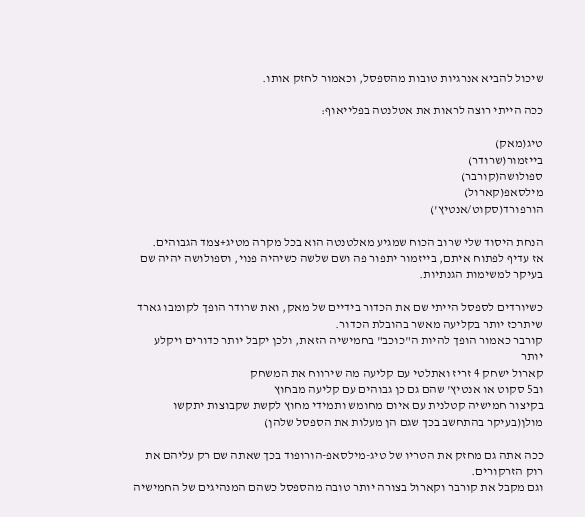שיכול להביא אנרגיות טובות מהספסל, וכאמור לחזק אותו.

ככה הייתי רוצה לראות את אטלנטה בפלייאוף:

טיג(מאק)
בייזמור(שרודר)
ספולושה(קורבר)
מילסאפ(קארול)
הורפורד(סקוט/אנטיץ')

הנחת היסוד שלי שרוב הכוח שמגיע מאלטנטה הוא בכל מקרה מטיג+צמד הגבוהים.
אז עדיף לפתוח איתם, בייזמור יתפור פה ושם שלשה כשיהיה פנוי, וספולושה יהיה שם בעיקר למשימות הגנתיות.

כשיורדים לספסל הייתי שם את הכדור בידיים של מאק, ואת שרודר הופך לקומבו גארד שיתרכז יותר בקליעה מאשר בהובלת הכדור.
קורבר כאמור הופך להיות ה"כוכב" בחמישיה הזאת, ולכן יקבל יותר כדורים ויקלע יותר
קארול ישחק 4 זריז ואתלטי עם קליעה מה שירווח את המשחק
וב5 סקוט או אנטיץ' שהם גם כן גבוהים עם קליעה מבחוץ
בקיצור חמישיה קטלנית עם איום מחומש ותמידי מחוץ לקשת שקבוצות יתקשו מולן(בעיקר בהתחשב בכך שגם הן מעלות את הספסל שלהן)

ככה אתה גם מחזק את הטריו של טיג-מילסאפ-הורופוד בכך שאתה שם רק עליהם את רוק הזרקורים.
וגם מקבל את קורבר וקארול בצורה יותר טובה מהספסל כשהם המנהיגים של החמישיה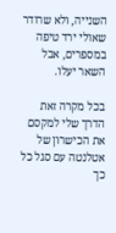השנייה, ולא שרודר שאולי ירד טיפה במספרים, אבל השאר יעלו.

בכל מקרה זאת הדרך שלי למקסם את הכישרון של אטלנטה עם סגל כל כך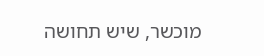מוכשר, שיש תחושה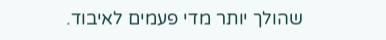שהולך יותר מדי פעמים לאיבוד.